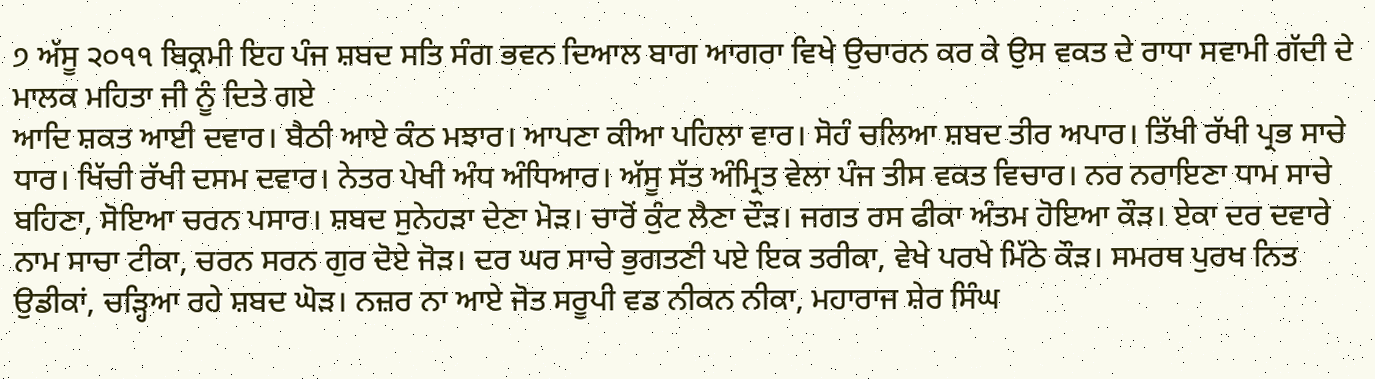੭ ਅੱਸੂ ੨੦੧੧ ਬਿਕ੍ਰਮੀ ਇਹ ਪੰਜ ਸ਼ਬਦ ਸਤਿ ਸੰਗ ਭਵਨ ਦਿਆਲ ਬਾਗ ਆਗਰਾ ਵਿਖੇ ਉਚਾਰਨ ਕਰ ਕੇ ਉਸ ਵਕਤ ਦੇ ਰਾਧਾ ਸਵਾਮੀ ਗੱਦੀ ਦੇ ਮਾਲਕ ਮਹਿਤਾ ਜੀ ਨੂੰ ਦਿਤੇ ਗਏ
ਆਦਿ ਸ਼ਕਤ ਆਈ ਦਵਾਰ। ਬੈਠੀ ਆਏ ਕੰਠ ਮਝਾਰ। ਆਪਣਾ ਕੀਆ ਪਹਿਲਾ ਵਾਰ। ਸੋਹੰ ਚਲਿਆ ਸ਼ਬਦ ਤੀਰ ਅਪਾਰ। ਤਿੱਖੀ ਰੱਖੀ ਪ੍ਰਭ ਸਾਚੇ ਧਾਰ। ਖਿੱਚੀ ਰੱਖੀ ਦਸਮ ਦਵਾਰ। ਨੇਤਰ ਪੇਖੀ ਅੰਧ ਅੰਧਿਆਰ। ਅੱਸੂ ਸੱਤ ਅੰਮ੍ਰਿਤ ਵੇਲਾ ਪੰਜ ਤੀਸ ਵਕਤ ਵਿਚਾਰ। ਨਰ ਨਰਾਇਣਾ ਧਾਮ ਸਾਚੇ ਬਹਿਣਾ, ਸੋਇਆ ਚਰਨ ਪਸਾਰ। ਸ਼ਬਦ ਸੁਨੇਹੜਾ ਦੇਣਾ ਮੋੜ। ਚਾਰੋਂ ਕੁੰਟ ਲੈਣਾ ਦੌੜ। ਜਗਤ ਰਸ ਫੀਕਾ ਅੰਤਮ ਹੋਇਆ ਕੌੜ। ਏਕਾ ਦਰ ਦਵਾਰੇ ਨਾਮ ਸਾਚਾ ਟੀਕਾ, ਚਰਨ ਸਰਨ ਗੁਰ ਦੋਏ ਜੋੜ। ਦਰ ਘਰ ਸਾਚੇ ਭੁਗਤਣੀ ਪਏ ਇਕ ਤਰੀਕਾ, ਵੇਖੇ ਪਰਖੇ ਮਿੱਠੇ ਕੌੜ। ਸਮਰਥ ਪੁਰਖ ਨਿਤ ਉਡੀਕਾਂ, ਚੜ੍ਹਿਆ ਰਹੇ ਸ਼ਬਦ ਘੋੜ। ਨਜ਼ਰ ਨਾ ਆਏ ਜੋਤ ਸਰੂਪੀ ਵਡ ਨੀਕਨ ਨੀਕਾ, ਮਹਾਰਾਜ ਸ਼ੇਰ ਸਿੰਘ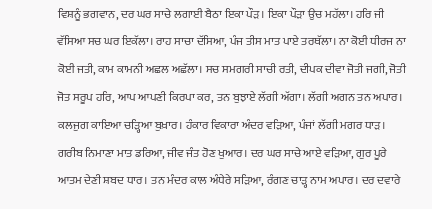ਵਿਸ਼ਨੂੰ ਭਗਵਾਨ, ਦਰ ਘਰ ਸਾਚੇ ਲਗਾਈ ਬੈਠਾ ਇਕਾ ਪੌੜ। ਇਕਾ ਪੌੜਾ ਉਚ ਮਹੱਲਾ। ਹਰਿ ਜੀ ਵੱਸਿਆ ਸਚ ਘਰ ਇਕੱਲਾ। ਰਾਹ ਸਾਚਾ ਦੱਸਿਆ, ਪੰਜ ਤੀਸ ਮਾਤ ਪਾਏ ਤਰਥੱਲਾ। ਨਾ ਕੋਈ ਧੀਰਜ ਨਾ ਕੋਈ ਜਤੀ, ਕਾਮ ਕਾਮਨੀ ਅਛਲ ਅਛੱਲਾ। ਸਚ ਸਮਗਰੀ ਸਾਚੀ ਰਤੀ, ਦੀਪਕ ਦੀਵਾ ਜੋਤੀ ਜਗੀ, ਜੋਤੀ ਜੋਤ ਸਰੂਪ ਹਰਿ, ਆਪ ਆਪਣੀ ਕਿਰਪਾ ਕਰ, ਤਨ ਬੁਝਾਏ ਲੱਗੀ ਅੱਗਾ। ਲੱਗੀ ਅਗਨ ਤਨ ਅਪਾਰ। ਕਲਜੁਗ ਕਾਇਆ ਚੜ੍ਹਿਆ ਬੁਖ਼ਾਰ। ਹੰਕਾਰ ਵਿਕਾਰਾ ਅੰਦਰ ਵੜਿਆ, ਪੰਜਾਂ ਲੱਗੀ ਮਗਰ ਧਾੜ। ਗਰੀਬ ਨਿਮਾਣਾ ਮਾਤ ਡਰਿਆ, ਜੀਵ ਜੰਤ ਹੋਣ ਖੁਆਰ। ਦਰ ਘਰ ਸਾਚੇ ਆਏ ਵੜਿਆ, ਗੁਰ ਪੂਰੇ ਆਤਮ ਦੇਣੀ ਸ਼ਬਦ ਧਾਰ। ਤਨ ਮੰਦਰ ਕਾਲ ਅੰਧੇਰੇ ਸੜਿਆ, ਰੰਗਣ ਚਾੜ੍ਹ ਨਾਮ ਅਪਾਰ। ਦਰ ਦਵਾਰੇ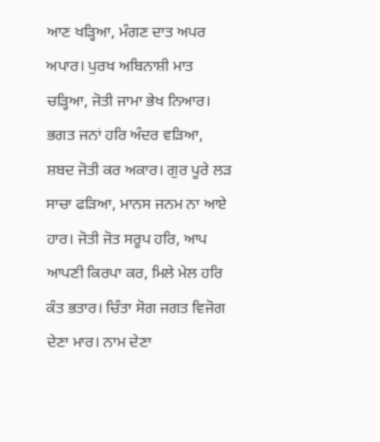ਆਣ ਖੜ੍ਹਿਆ, ਮੰਗਣ ਦਾਤ ਅਪਰ ਅਪਾਰ। ਪੁਰਖ ਅਬਿਨਾਸ਼ੀ ਮਾਤ ਚੜ੍ਹਿਆ, ਜੋਤੀ ਜਾਮਾ ਭੇਖ ਨਿਆਰ। ਭਗਤ ਜਨਾਂ ਹਰਿ ਅੰਦਰ ਵੜਿਆ, ਸ਼ਬਦ ਜੋਤੀ ਕਰ ਅਕਾਰ। ਗੁਰ ਪੂਰੇ ਲੜ ਸਾਚਾ ਫੜਿਆ, ਮਾਨਸ ਜਨਮ ਨਾ ਆਏ ਹਾਰ। ਜੋਤੀ ਜੋਤ ਸਰੂਪ ਹਰਿ, ਆਪ ਆਪਣੀ ਕਿਰਪਾ ਕਰ, ਮਿਲੇ ਮੇਲ ਹਰਿ ਕੰਤ ਭਤਾਰ। ਚਿੰਤਾ ਸੋਗ ਜਗਤ ਵਿਜੋਗ ਦੇਣਾ ਮਾਰ। ਨਾਮ ਦੇਣਾ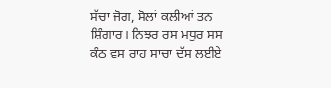ਸੱਚਾ ਜੋਗ, ਸੋਲਾਂ ਕਲੀਆਂ ਤਨ ਸ਼ਿੰਗਾਰ। ਨਿਝਰ ਰਸ ਮਧੁਰ ਸਸ ਕੰਠ ਵਸ ਰਾਹ ਸਾਚਾ ਦੱਸ ਲਈਏ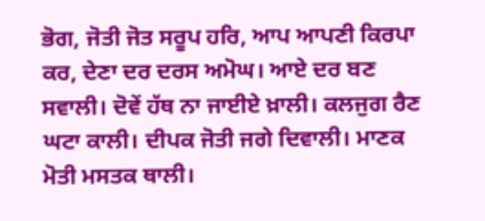ਭੋਗ, ਜੋਤੀ ਜੋਤ ਸਰੂਪ ਹਰਿ, ਆਪ ਆਪਣੀ ਕਿਰਪਾ ਕਰ, ਦੇਣਾ ਦਰ ਦਰਸ ਅਮੋਘ। ਆਏ ਦਰ ਬਣ ਸਵਾਲੀ। ਦੋਵੇਂ ਹੱਥ ਨਾ ਜਾਈਏ ਖ਼ਾਲੀ। ਕਲਜੁਗ ਰੈਣ ਘਟਾ ਕਾਲੀ। ਦੀਪਕ ਜੋਤੀ ਜਗੇ ਦਿਵਾਲੀ। ਮਾਣਕ ਮੋਤੀ ਮਸਤਕ ਥਾਲੀ।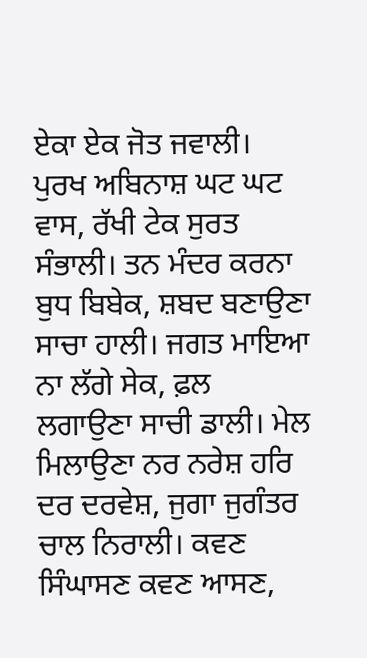ਏਕਾ ਏਕ ਜੋਤ ਜਵਾਲੀ। ਪੁਰਖ ਅਬਿਨਾਸ਼ ਘਟ ਘਟ ਵਾਸ, ਰੱਖੀ ਟੇਕ ਸੁਰਤ ਸੰਭਾਲੀ। ਤਨ ਮੰਦਰ ਕਰਨਾ ਬੁਧ ਬਿਬੇਕ, ਸ਼ਬਦ ਬਣਾਉਣਾ ਸਾਚਾ ਹਾਲੀ। ਜਗਤ ਮਾਇਆ ਨਾ ਲੱਗੇ ਸੇਕ, ਫ਼ਲ ਲਗਾਉਣਾ ਸਾਚੀ ਡਾਲੀ। ਮੇਲ ਮਿਲਾਉਣਾ ਨਰ ਨਰੇਸ਼ ਹਰਿ ਦਰ ਦਰਵੇਸ਼, ਜੁਗਾ ਜੁਗੰਤਰ ਚਾਲ ਨਿਰਾਲੀ। ਕਵਣ ਸਿੰਘਾਸਣ ਕਵਣ ਆਸਣ,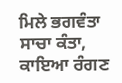ਮਿਲੇ ਭਗਵੰਤਾ ਸਾਚਾ ਕੰਤਾ, ਕਾਇਆ ਰੰਗਣ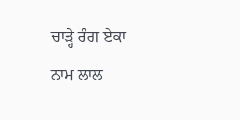ਚਾੜ੍ਹੇ ਰੰਗ ਏਕਾ ਨਾਮ ਲਾਲ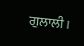ਗੁਲਾਲੀ।